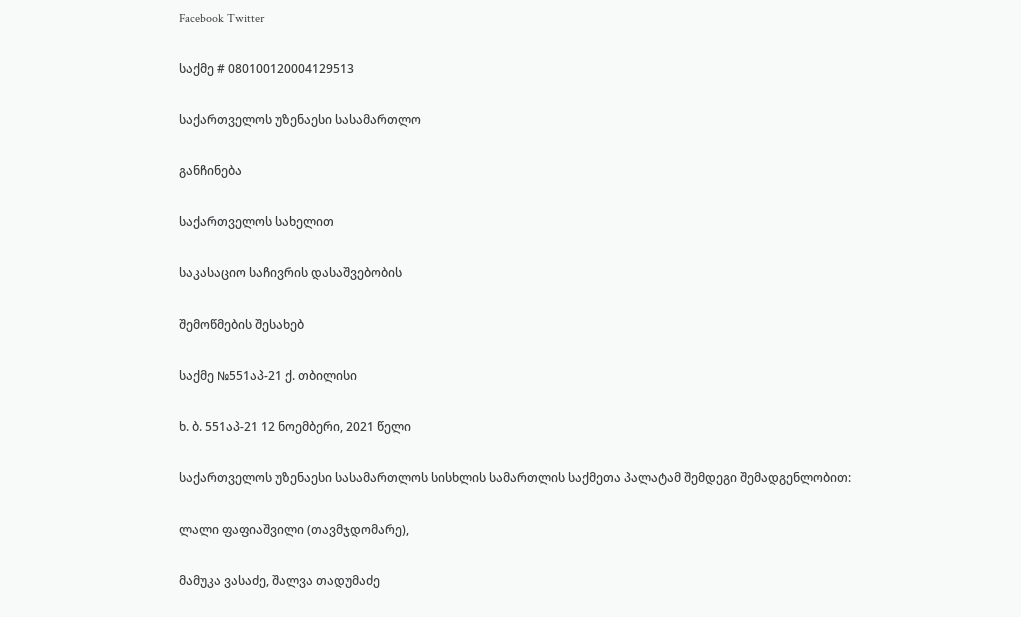Facebook Twitter

საქმე # 080100120004129513

საქართველოს უზენაესი სასამართლო

განჩინება

საქართველოს სახელით

საკასაციო საჩივრის დასაშვებობის

შემოწმების შესახებ

საქმე №551აპ-21 ქ. თბილისი

ხ. ბ. 551აპ-21 12 ნოემბერი, 2021 წელი

საქართველოს უზენაესი სასამართლოს სისხლის სამართლის საქმეთა პალატამ შემდეგი შემადგენლობით:

ლალი ფაფიაშვილი (თავმჯდომარე),

მამუკა ვასაძე, შალვა თადუმაძე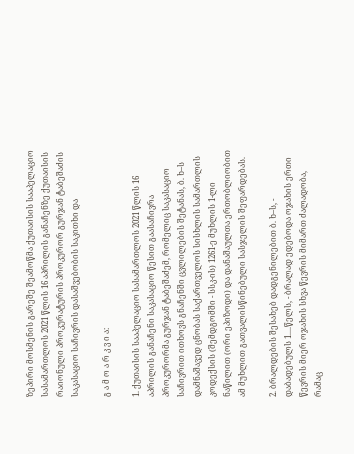ზეპირი მოსმენის გარეშე შეამოწმა ქუთაისის სააპელაციო სასამართლოს 2021 წლის 16 აპრილის განაჩენზე ქუთაისის რაიონული პროკურატურის პროკურორ გურჯან ტაბეშაძის საკასაციო საჩივრის დასაშვებობის საკითხი და

გ ა მ ო ა რ კ ვ ი ა:

1. ქუთაისის სააპელაციო სასამართლოს 2021 წლის 16 აპრილის განაჩენი საკასაციო წესით გაასაჩივრა პროკურორმა გურჯან ტაბეშაძემ, რომელიც საკასაციო საჩივრით ითხოვს გნაჩენში ცვლილების შეტანას, ბ. ხ–ს დამნაშავედ ცნობას საქართველოს სისხლის სამართლის კოდექსის (შემდგომში - სსკ-ის) 1261-ე მუხლის 1-ლი ნაწილით (ორი ეპიზოდი) და დანაშაულთა ერთობლიობით ამ მუხლით გათვალისწინებული სასჯელის შეფარდებას.

2. ბრალდების შესახებ დადგენილებით ბ. ხ–ს, - დაბადებულს 1....წელს, - ბრალად ედებოდა ოჯახის ერთი წევრის მიერ ოჯახის სხვა წევრის მიმართ ძალადობა, რამაც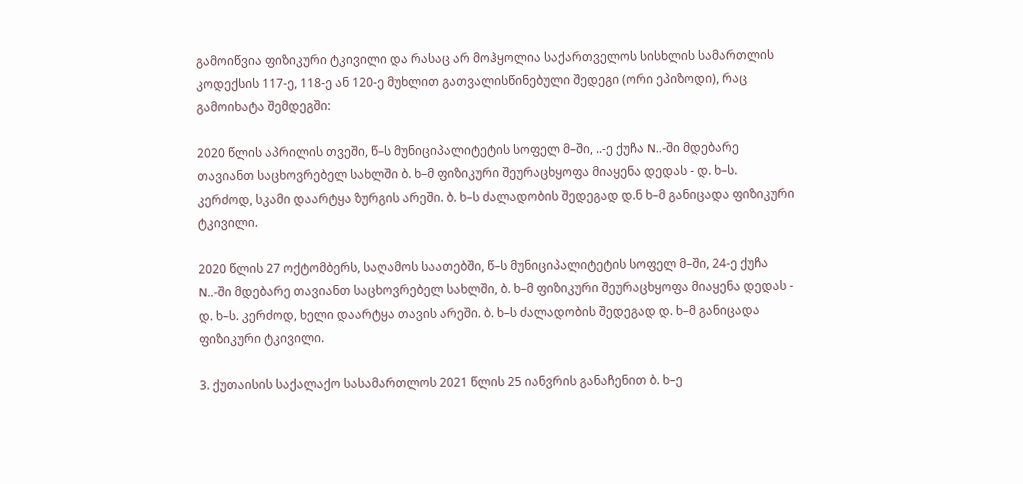გამოიწვია ფიზიკური ტკივილი და რასაც არ მოჰყოლია საქართველოს სისხლის სამართლის კოდექსის 117-ე, 118-ე ან 120-ე მუხლით გათვალისწინებული შედეგი (ორი ეპიზოდი), რაც გამოიხატა შემდეგში:

2020 წლის აპრილის თვეში, წ–ს მუნიციპალიტეტის სოფელ მ–ში, ..-ე ქუჩა N..-ში მდებარე თავიანთ საცხოვრებელ სახლში ბ. ხ–მ ფიზიკური შეურაცხყოფა მიაყენა დედას - დ. ხ–ს. კერძოდ, სკამი დაარტყა ზურგის არეში. ბ. ხ–ს ძალადობის შედეგად დ.ნ ხ–მ განიცადა ფიზიკური ტკივილი.

2020 წლის 27 ოქტომბერს, საღამოს საათებში, წ–ს მუნიციპალიტეტის სოფელ მ–ში, 24-ე ქუჩა N..-ში მდებარე თავიანთ საცხოვრებელ სახლში, ბ. ხ–მ ფიზიკური შეურაცხყოფა მიაყენა დედას - დ. ხ–ს. კერძოდ, ხელი დაარტყა თავის არეში. ბ. ხ–ს ძალადობის შედეგად დ. ხ–მ განიცადა ფიზიკური ტკივილი.

3. ქუთაისის საქალაქო სასამართლოს 2021 წლის 25 იანვრის განაჩენით ბ. ხ–ე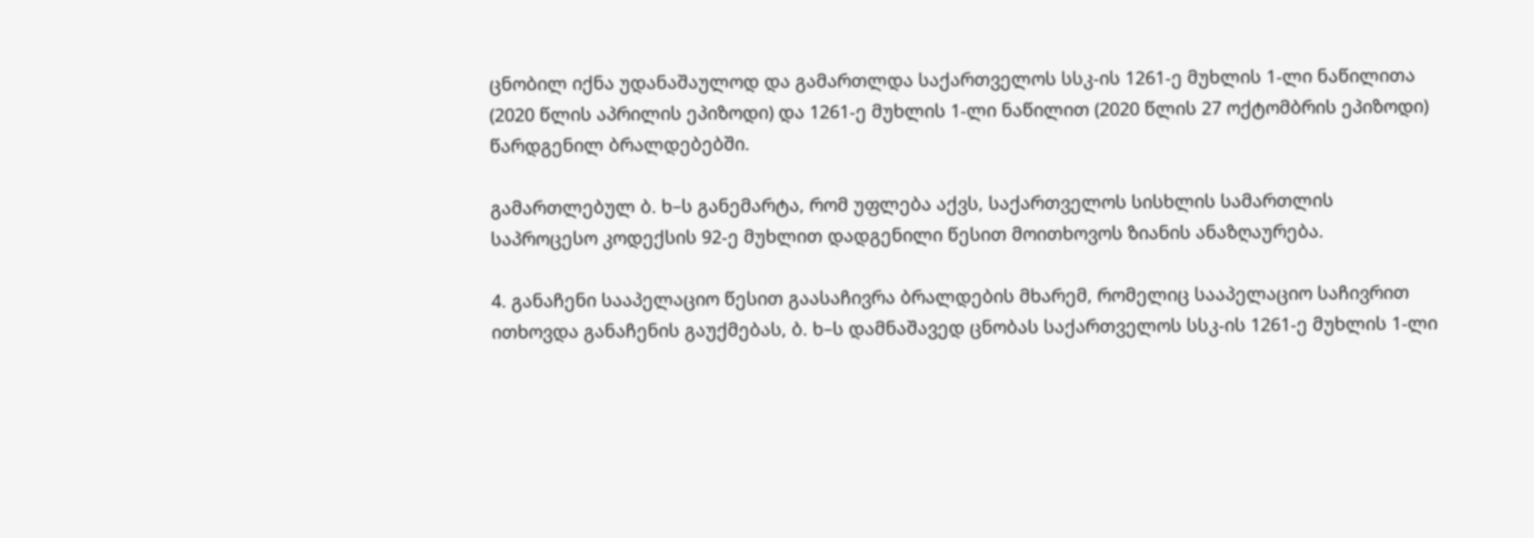ცნობილ იქნა უდანაშაულოდ და გამართლდა საქართველოს სსკ-ის 1261-ე მუხლის 1-ლი ნაწილითა (2020 წლის აპრილის ეპიზოდი) და 1261-ე მუხლის 1-ლი ნაწილით (2020 წლის 27 ოქტომბრის ეპიზოდი) წარდგენილ ბრალდებებში.

გამართლებულ ბ. ხ–ს განემარტა, რომ უფლება აქვს, საქართველოს სისხლის სამართლის საპროცესო კოდექსის 92-ე მუხლით დადგენილი წესით მოითხოვოს ზიანის ანაზღაურება.

4. განაჩენი სააპელაციო წესით გაასაჩივრა ბრალდების მხარემ, რომელიც სააპელაციო საჩივრით ითხოვდა განაჩენის გაუქმებას, ბ. ხ–ს დამნაშავედ ცნობას საქართველოს სსკ-ის 1261-ე მუხლის 1-ლი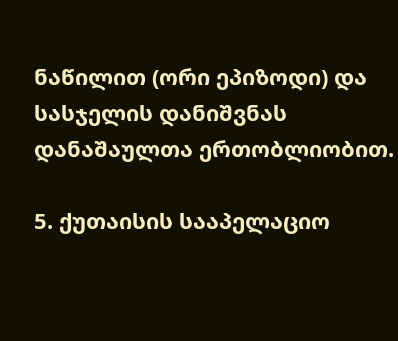ნაწილით (ორი ეპიზოდი) და სასჯელის დანიშვნას დანაშაულთა ერთობლიობით.

5. ქუთაისის სააპელაციო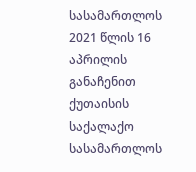სასამართლოს 2021 წლის 16 აპრილის განაჩენით ქუთაისის საქალაქო სასამართლოს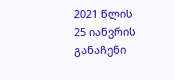2021 წლის 25 იანვრის განაჩენი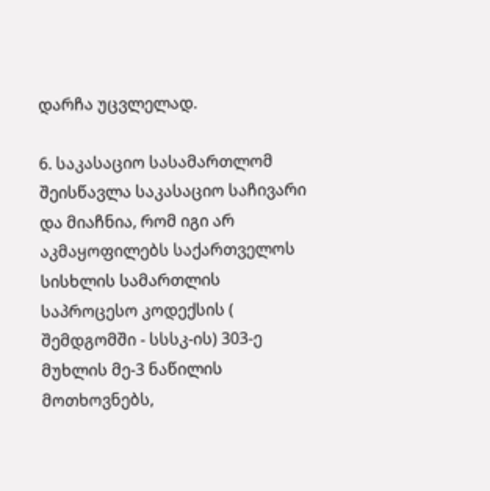დარჩა უცვლელად.

6. საკასაციო სასამართლომ შეისწავლა საკასაციო საჩივარი და მიაჩნია, რომ იგი არ აკმაყოფილებს საქართველოს სისხლის სამართლის საპროცესო კოდექსის ( შემდგომში - სსსკ-ის) 303-ე მუხლის მე-3 ნაწილის მოთხოვნებს,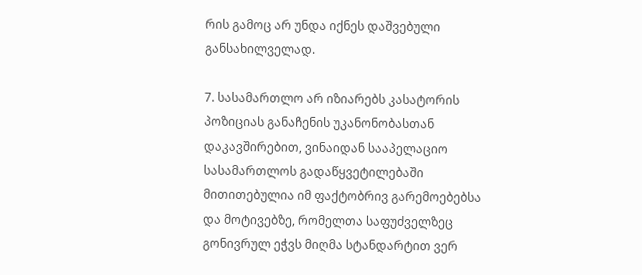რის გამოც არ უნდა იქნეს დაშვებული განსახილველად.

7. სასამართლო არ იზიარებს კასატორის პოზიციას განაჩენის უკანონობასთან დაკავშირებით, ვინაიდან სააპელაციო სასამართლოს გადაწყვეტილებაში მითითებულია იმ ფაქტობრივ გარემოებებსა და მოტივებზე, რომელთა საფუძველზეც გონივრულ ეჭვს მიღმა სტანდარტით ვერ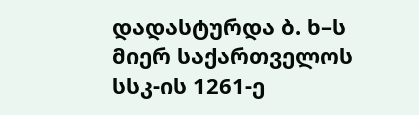დადასტურდა ბ. ხ–ს მიერ საქართველოს სსკ-ის 1261-ე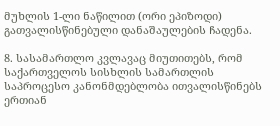მუხლის 1-ლი ნაწილით (ორი ეპიზოდი) გათვალისწინებული დანაშაულების ჩადენა.

8. სასამართლო კვლავაც მიუთითებს, რომ საქართველოს სისხლის სამართლის საპროცესო კანონმდებლობა ითვალისწინებს ერთიან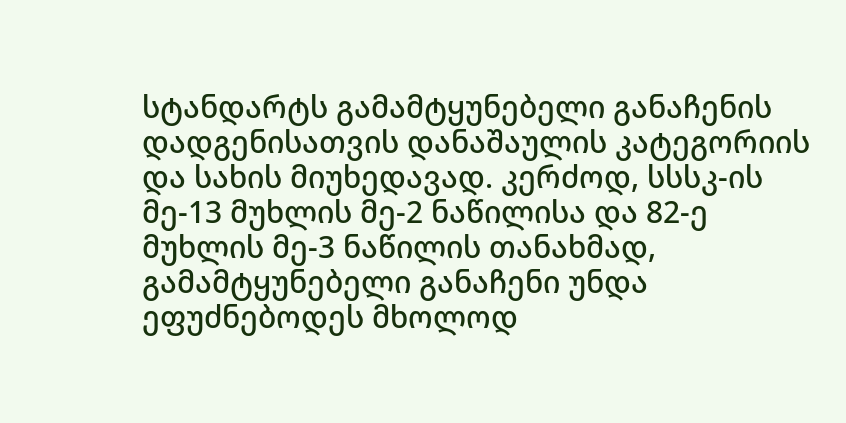სტანდარტს გამამტყუნებელი განაჩენის დადგენისათვის დანაშაულის კატეგორიის და სახის მიუხედავად. კერძოდ, სსსკ-ის მე-13 მუხლის მე-2 ნაწილისა და 82-ე მუხლის მე-3 ნაწილის თანახმად, გამამტყუნებელი განაჩენი უნდა ეფუძნებოდეს მხოლოდ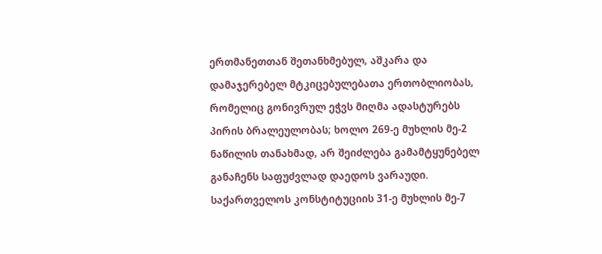ერთმანეთთან შეთანხმებულ, აშკარა და დამაჯერებელ მტკიცებულებათა ერთობლიობას, რომელიც გონივრულ ეჭვს მიღმა ადასტურებს პირის ბრალეულობას; ხოლო 269-ე მუხლის მე-2 ნაწილის თანახმად, არ შეიძლება გამამტყუნებელ განაჩენს საფუძვლად დაედოს ვარაუდი. საქართველოს კონსტიტუციის 31-ე მუხლის მე-7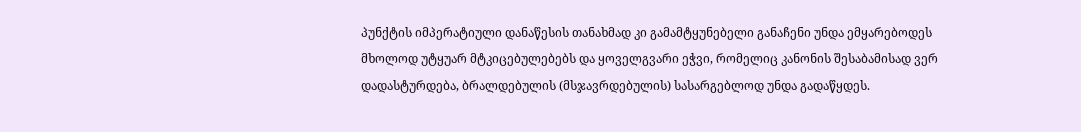პუნქტის იმპერატიული დანაწესის თანახმად კი გამამტყუნებელი განაჩენი უნდა ემყარებოდეს მხოლოდ უტყუარ მტკიცებულებებს და ყოველგვარი ეჭვი, რომელიც კანონის შესაბამისად ვერ დადასტურდება, ბრალდებულის (მსჯავრდებულის) სასარგებლოდ უნდა გადაწყდეს.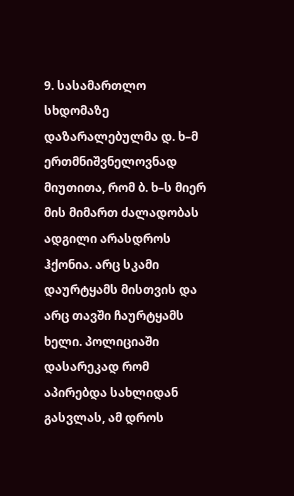9. სასამართლო სხდომაზე დაზარალებულმა დ. ხ–მ ერთმნიშვნელოვნად მიუთითა, რომ ბ. ხ–ს მიერ მის მიმართ ძალადობას ადგილი არასდროს ჰქონია. არც სკამი დაურტყამს მისთვის და არც თავში ჩაურტყამს ხელი. პოლიციაში დასარეკად რომ აპირებდა სახლიდან გასვლას, ამ დროს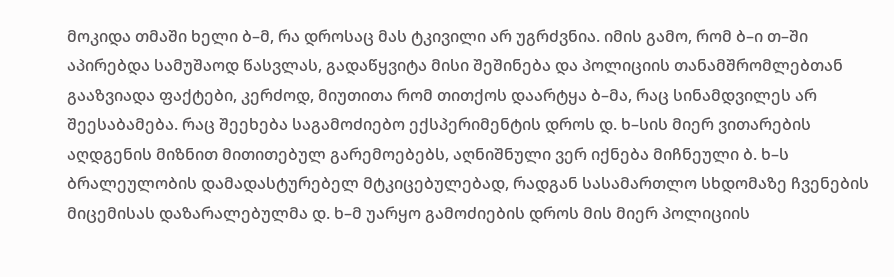მოკიდა თმაში ხელი ბ–მ, რა დროსაც მას ტკივილი არ უგრძვნია. იმის გამო, რომ ბ–ი თ–ში აპირებდა სამუშაოდ წასვლას, გადაწყვიტა მისი შეშინება და პოლიციის თანამშრომლებთან გააზვიადა ფაქტები, კერძოდ, მიუთითა რომ თითქოს დაარტყა ბ–მა, რაც სინამდვილეს არ შეესაბამება. რაც შეეხება საგამოძიებო ექსპერიმენტის დროს დ. ხ–სის მიერ ვითარების აღდგენის მიზნით მითითებულ გარემოებებს, აღნიშნული ვერ იქნება მიჩნეული ბ. ხ–ს ბრალეულობის დამადასტურებელ მტკიცებულებად, რადგან სასამართლო სხდომაზე ჩვენების მიცემისას დაზარალებულმა დ. ხ–მ უარყო გამოძიების დროს მის მიერ პოლიციის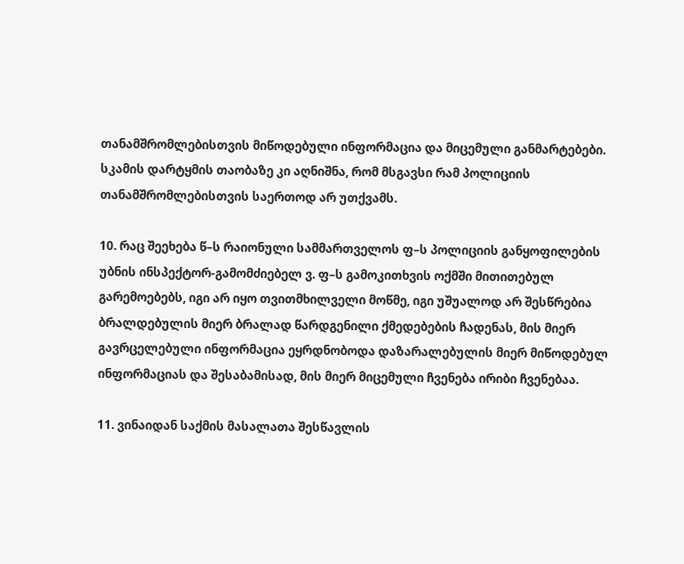თანამშრომლებისთვის მიწოდებული ინფორმაცია და მიცემული განმარტებები. სკამის დარტყმის თაობაზე კი აღნიშნა, რომ მსგავსი რამ პოლიციის თანამშრომლებისთვის საერთოდ არ უთქვამს.

10. რაც შეეხება წ–ს რაიონული სამმართველოს ფ–ს პოლიციის განყოფილების უბნის ინსპექტორ-გამომძიებელ ვ. ფ–ს გამოკითხვის ოქმში მითითებულ გარემოებებს, იგი არ იყო თვითმხილველი მოწმე, იგი უშუალოდ არ შესწრებია ბრალდებულის მიერ ბრალად წარდგენილი ქმედებების ჩადენას, მის მიერ გავრცელებული ინფორმაცია ეყრდნობოდა დაზარალებულის მიერ მიწოდებულ ინფორმაციას და შესაბამისად, მის მიერ მიცემული ჩვენება ირიბი ჩვენებაა.

11. ვინაიდან საქმის მასალათა შესწავლის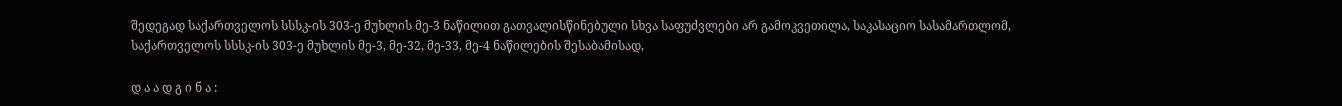შედეგად საქართველოს სსსკ-ის 303-ე მუხლის მე-3 ნაწილით გათვალისწინებული სხვა საფუძვლები არ გამოკვეთილა, საკასაციო სასამართლომ, საქართველოს სსსკ-ის 303-ე მუხლის მე-3, მე-32, მე-33, მე-4 ნაწილების შესაბამისად,

დ ა ა დ გ ი ნ ა :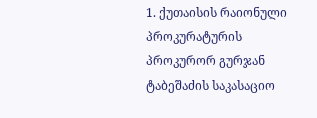1. ქუთაისის რაიონული პროკურატურის პროკურორ გურჯან ტაბეშაძის საკასაციო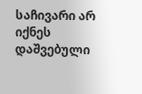საჩივარი არ იქნეს დაშვებული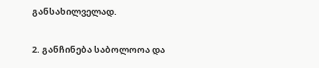განსახილველად.

2. განჩინება საბოლოოა და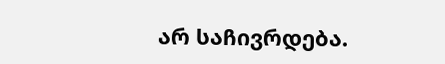არ საჩივრდება.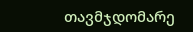თავმჯდომარე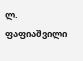ლ. ფაფიაშვილი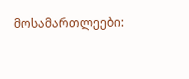მოსამართლეები: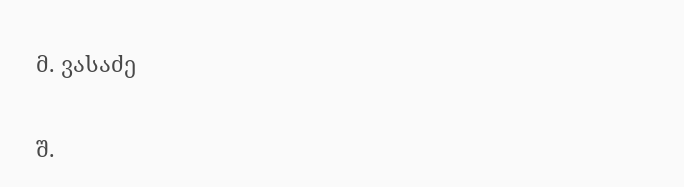მ. ვასაძე

შ.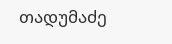თადუმაძე